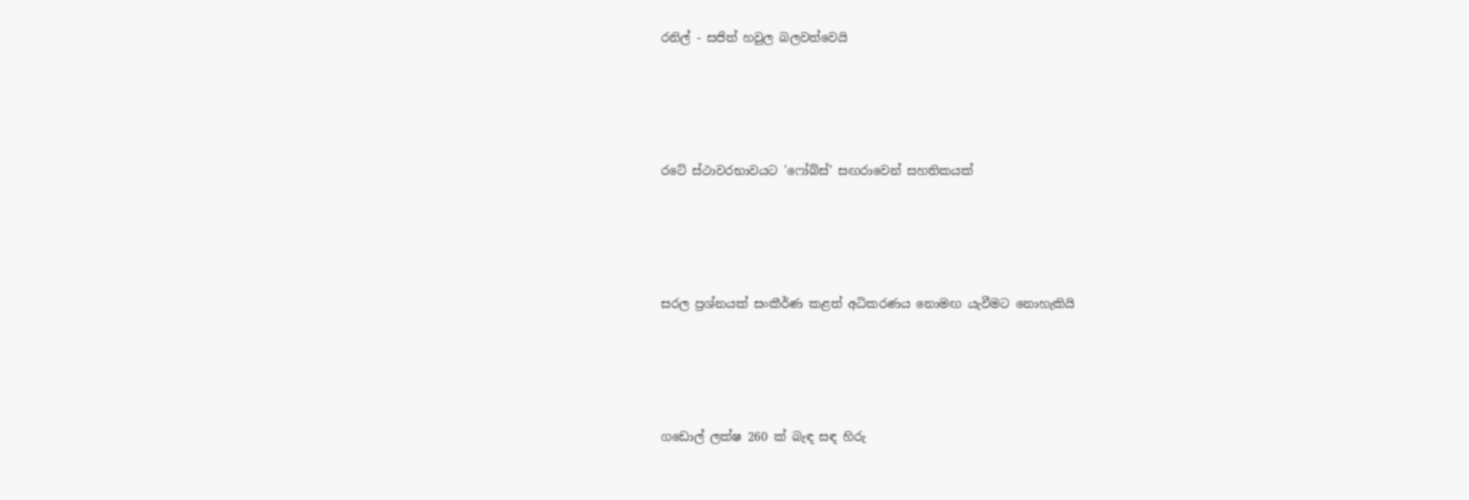රනිල් - සජිත් හවුල බලවත්වෙයි




රටේ ස්ථාවරභාවයට 'ෆෝබ්ස්’ සඟරාවෙන් සහතිකයක්




සරල ප්‍රශ්නයක් සංකීර්ණ කළත් අධිකරණය නොමඟ යැවීමට නොහැකියි




ගඩොල් ලක්ෂ 260 ක් බැඳ සඳ හිරු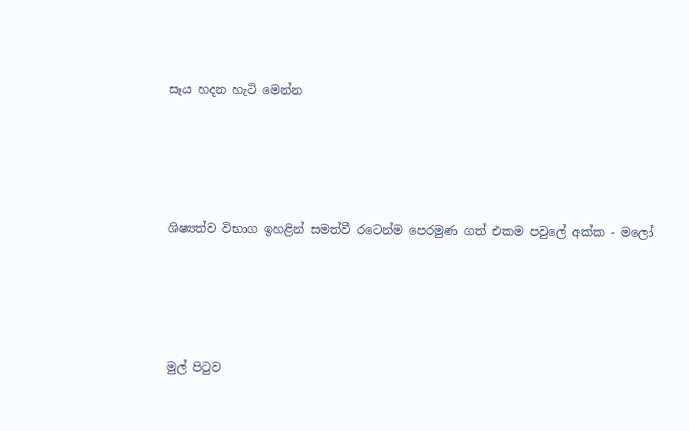සෑය හදන හැටි මෙන්න




ශිෂ්‍යත්ව විභාග ඉහළින් සමත්වී රටෙන්ම පෙරමුණ ගත් එකම පවුලේ අක්ක - මලෝ




මුල් පිටුව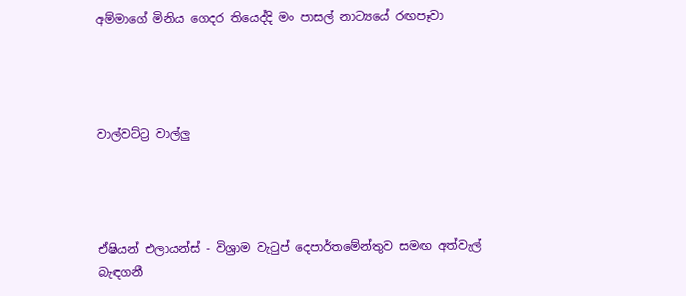අම්මාගේ මිනිය ගෙදර තියෙද්දි මං පාසල් නාට්‍යයේ රඟපෑවා




වාල්වට්ට්‍ර වාල්ලු




ඒෂියන් එලායන්ස් - විශ්‍රාම වැටුප් දෙපාර්තමේන්තුව සමඟ අත්වැල් බැඳගනී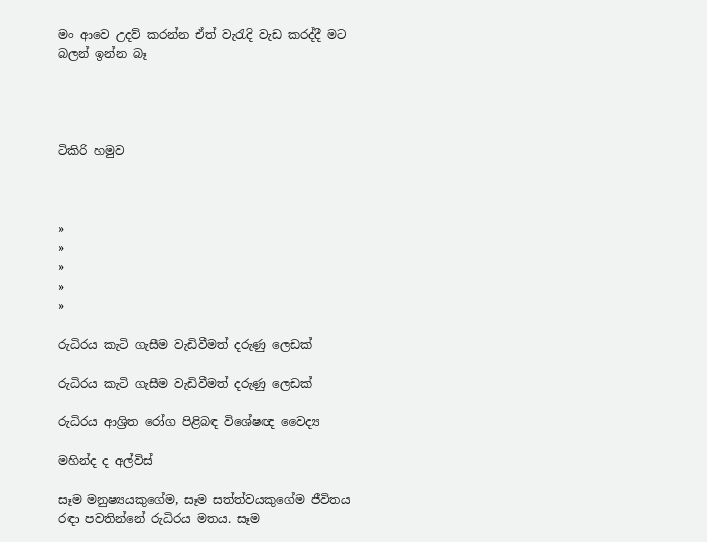මං ආවෙ උදව් කරන්න ඒත් වැරැදි වැඩ කරද්දී මට බලන් ඉන්න බෑ




ටිකිරි හමුව



»
»
»
»
»

රුධිරය කැටි ගැසීම වැඩිවීමත් දරුණු ලෙඩක්

රුධිරය කැටි ගැසීම වැඩිවීමත් දරුණු ලෙඩක්

රුධිරය ආශ්‍රිත රෝග පිළිබඳ විශේෂඥ වෛද්‍ය

මහින්ද ද අල්විස්

සෑම මනුෂ්‍යයකුගේම, සෑම සත්ත්වයකුගේම ජීවිතය රඳා පවතින්නේ රුධිරය මතය. සෑම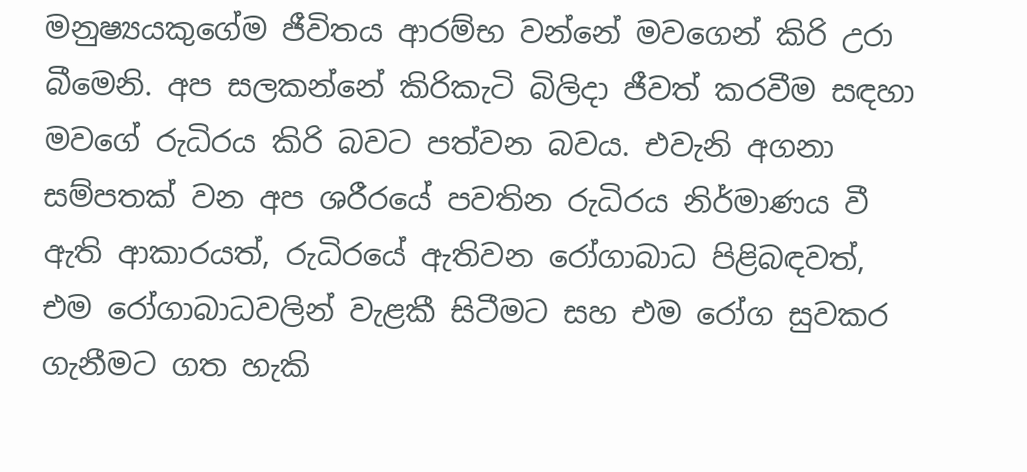මනුෂ්‍යයකුගේම ජීවිතය ආරම්භ වන්නේ මවගෙන් කිරි උරා බීමෙනි. අප සලකන්නේ කිරිකැටි බිලිදා ජීවත් කරවීම සඳහා මවගේ රුධිරය කිරි බවට පත්වන බවය. එවැනි අගනා සම්පතක් වන අප ශරීරයේ පවතින රුධිරය නිර්මාණය වී ඇති ආකාරයත්, රුධිරයේ ඇතිවන රෝගාබාධ පිළිබඳවත්, එම රෝගාබාධවලින් වැළකී සිටීමට සහ එම රෝග සුවකර ගැනීමට ගත හැකි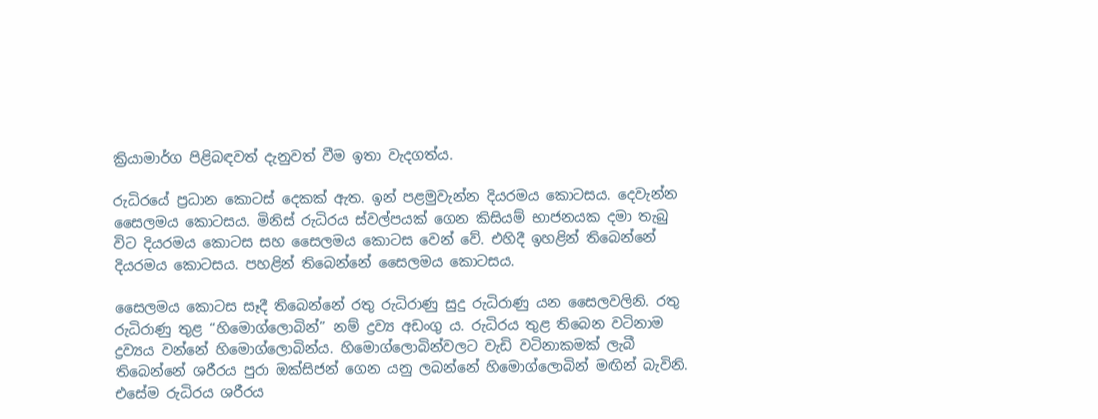ක්‍රියාමාර්ග පිළිබඳවත් දැනුවත් වීම ඉතා වැදගත්ය.

රුධිරයේ ප්‍රධාන කොටස් දෙකක් ඇත. ඉන් පළමුවැන්න දියරමය කොටසය. දෙවැන්න සෛලමය කොටසය. මිනිස් රුධිරය ස්වල්පයක් ගෙන කිසියම් භාජනයක දමා තැබු විට දියරමය කොටස සහ සෛලමය කොටස වෙන් වේ. එහිදී ඉහළින් තිබෙන්නේ දියරමය කොටසය. පහළින් තිබෙන්නේ සෛලමය කොටසය.

සෛලමය කොටස සෑදී තිබෙන්නේ රතු රුධිරාණු සුදු රුධිරාණු යන සෛලවලිනි. රතු රුධිරාණු තුළ “හිමොග්ලොබින්” නම් ද්‍රව්‍ය අඩංගු ය. රුධිරය තුළ තිබෙන වටිනාම ද්‍රව්‍යය වන්නේ හිමොග්ලොබින්ය. හිමොග්ලොබින්වලට වැඩි වටිනාකමක් ලැබී තිබෙන්නේ ශරීරය පුරා ඔක්සිජන් ගෙන යනු ලබන්නේ හිමොග්ලොබින් මඟින් බැවිනි. එසේම රුධිරය ශරීරය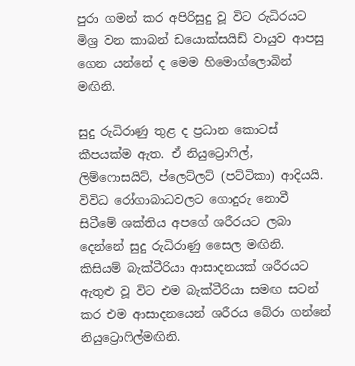පුරා ගමන් කර අපිරිසුදු වූ විට රුධිරයට මිශ්‍ර වන කාබන් ඩයොක්සයිඩ් වායුව ආපසු ගෙන යන්නේ ද මෙම හිමොග්ලොබින් මඟිනි.

සුදු රුධිරාණු තුළ ද ප්‍රධාන කොටස් කීපයක්ම ඇත. ඒ නියුට්‍රොෆිල්, ලිම්ෆොසයිට්, ප්ලෙට්ලට් (පට්ටිකා) ආදියයි. විවිධ රෝගාබාධවලට ගොදුරු නොවී සිටීමේ ශක්තිය අපගේ ශරීරයට ලබා දෙන්නේ සුදු රුධිරාණු සෛල මඟිනි. කිසියම් බැක්ටීරියා ආසාදනයක් ශරීරයට ඇතුළු වූ විට එම බැක්ටීරියා සමඟ සටන් කර එම ආසාදනයෙන් ශරීරය බේරා ගන්නේ නියුට්‍රොෆිල්මඟිනි.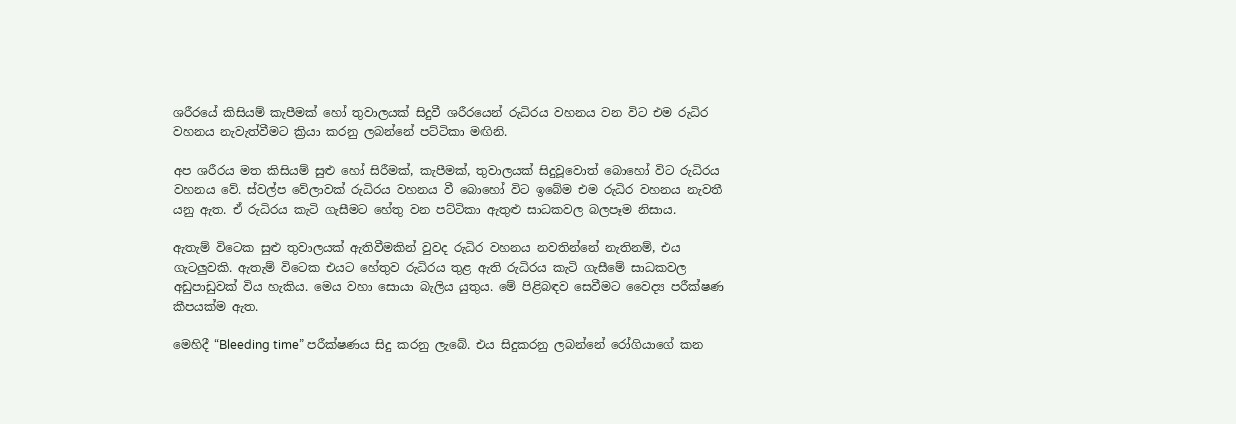ශරීරයේ කිසියම් කැපීමක් හෝ තුවාලයක් සිදුවී ශරීරයෙන් රුධිරය වහනය වන විට එම රුධිර වහනය නැවැත්වීමට ක්‍රියා කරනු ලබන්නේ පට්ටිකා මඟිනි.

අප ශරීරය මත කිසියම් සුළු හෝ සිරීමක්, කැපීමක්, තුවාලයක් සිදුවූවොත් බොහෝ විට රුධිරය වහනය වේ. ස්වල්ප වේලාවක් රුධිරය වහනය වී බොහෝ විට ඉබේම එම රුධිර වහනය නැවතී යනු ඇත. ඒ රුධිරය කැටි ගැසීමට හේතු වන පට්ටිකා ඇතුළු සාධකවල බලපෑම නිසාය.

ඇතැම් විටෙක සුළු තුවාලයක් ඇතිවීමකින් වුවද රුධිර වහනය නවතින්නේ නැතිනම්, එය ගැටලුවකි. ඇතැම් විටෙක එයට හේතුව රුධිරය තුළ ඇති රුධිරය කැටි ගැසීමේ සාධකවල අඩුපාඩුවක් විය හැකිය. මෙය වහා සොයා බැලිය යුතුය. මේ පිළිබඳව සෙවීමට වෛද්‍ය පරීක්ෂණ කීපයක්ම ඇත.

මෙහිදී “Bleeding time” පරීක්ෂණය සිදු කරනු ලැබේ. එය සිදුකරනු ලබන්නේ රෝගියාගේ කන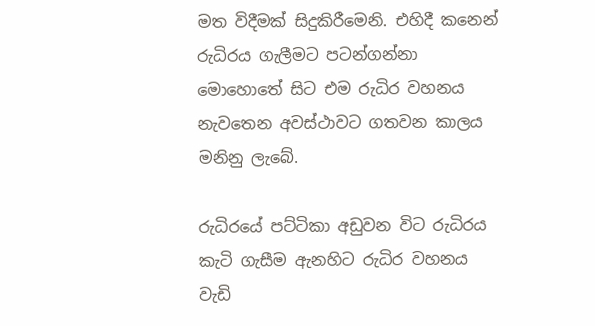මත විදීමක් සිදුකිරීමෙනි. එහිදී කනෙන් රුධිරය ගැලීමට පටන්ගන්නා මොහොතේ සිට එම රුධිර වහනය නැවතෙන අවස්ථාවට ගතවන කාලය මනිනු ලැබේ.

රුධිරයේ පට්ටිකා අඩුවන විට රුධිරය කැටි ගැසීම ඇනහිට රුධිර වහනය වැඩි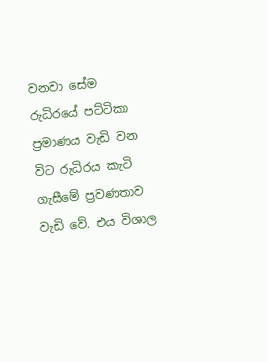වනවා සේම රුධිරයේ පට්ටිකා ප්‍රමාණය වැඩි වන විට රුධිරය කැටි ගැසීමේ ප්‍රවණතාව වැඩි වේ. එය විශාල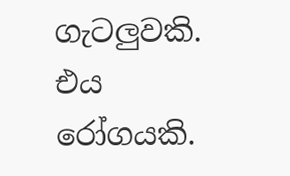ගැටලුවකි. එය රෝගයකි.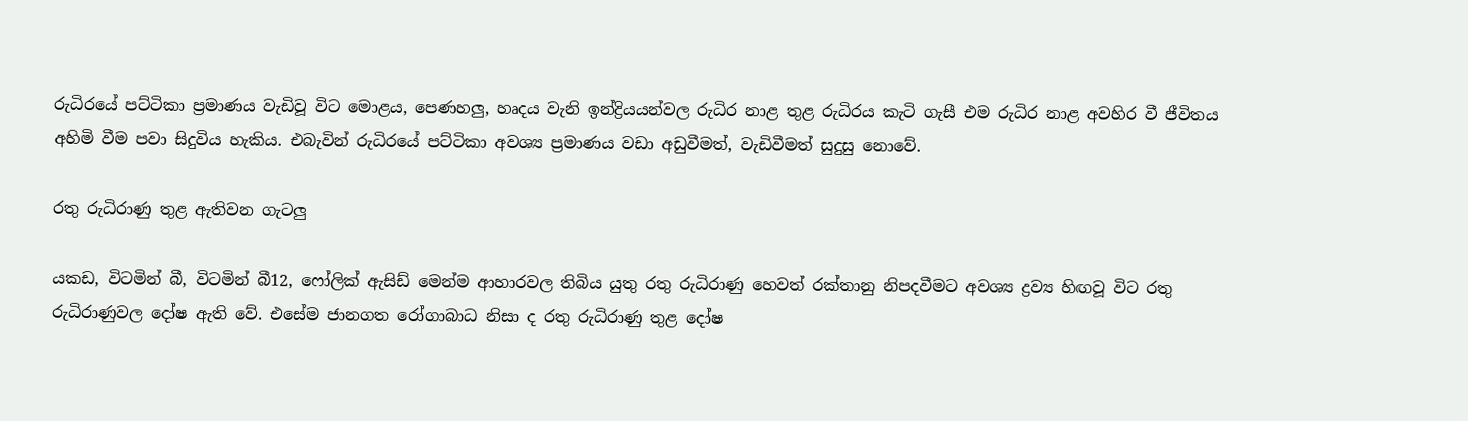රුධිරයේ පට්ටිකා ප්‍රමාණය වැඩිවූ විට මොළය, පෙණහලු, හෘදය වැනි ඉන්ද්‍රියයන්වල රුධිර නාළ තුළ රුධිරය කැටි ගැසී එම රුධිර නාළ අවහිර වී ජීවිතය අහිමි වීම පවා සිදුවිය හැකිය. එබැවින් රුධිරයේ පට්ටිකා අවශ්‍ය ප්‍රමාණය වඩා අඩුවීමත්, වැඩිවීමත් සුදුසු නොවේ.

රතු රුධිරාණු තුළ ඇතිවන ගැටලු

යකඩ, විටමින් බී, විටමින් බී12, ෆෝලික් ඇසිඩ් මෙන්ම ආහාරවල තිබිය යුතු රතු රුධිරාණු හෙවත් රක්තානු නිපදවීමට අවශ්‍ය ද්‍රව්‍ය හිඟවූ විට රතු රුධිරාණුවල දෝෂ ඇති වේ. එසේම ජානගත රෝගාබාධ නිසා ද රතු රුධිරාණු තුළ දෝෂ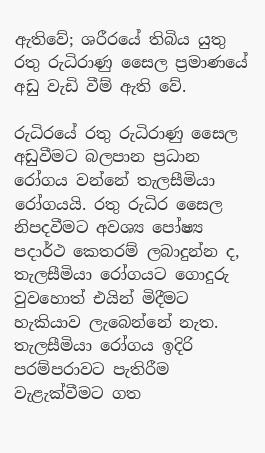ඇතිවේ; ශරීරයේ තිබිය යුතු රතු රුධිරාණු සෛල ප්‍රමාණයේ අඩු වැඩි වීම් ඇති වේ.

රුධිරයේ රතු රුධිරාණු සෛල අඩුවීමට බලපාන ප්‍රධාන රෝගය වන්නේ තැලසීමියා රෝගයයි. රතු රුධිර සෛල නිපදවීමට අවශ්‍ය පෝෂ්‍ය පදාර්ථ කෙතරම් ලබාදුන්න ද, තැලසීමියා රෝගයට ගොදුරු වුවහොත් එයින් මිදීමට හැකියාව ලැබෙන්නේ නැත. තැලසීමියා රෝගය ඉදිරි පරම්පරාවට පැතිරීම වැළැක්වීමට ගත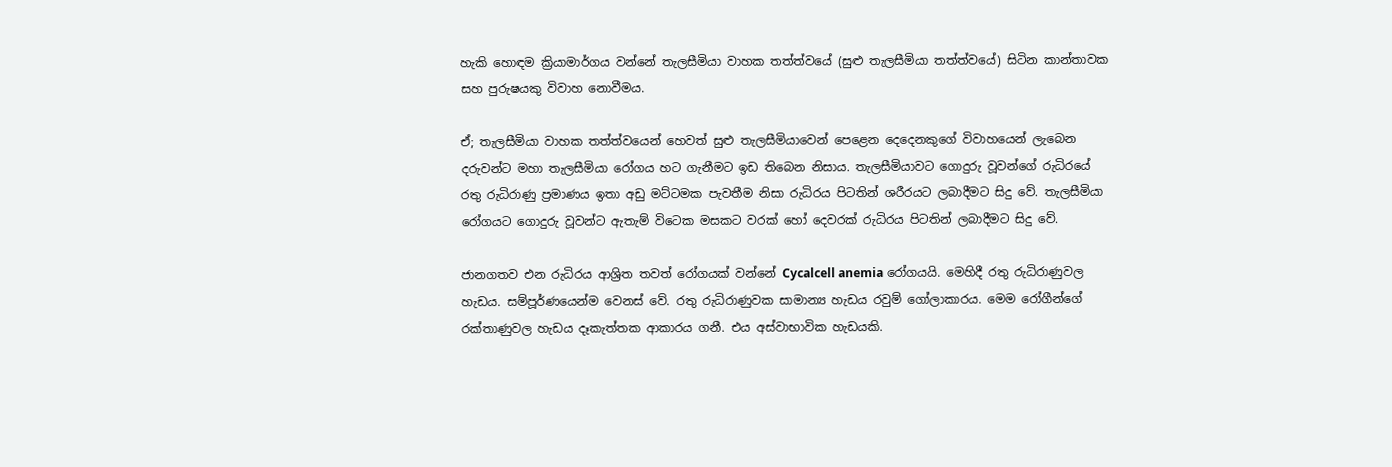හැකි හොඳම ක්‍රියාමාර්ගය වන්නේ තැලසීමියා වාහක තත්ත්වයේ (සුළු තැලසීමියා තත්ත්වයේ) සිටින කාන්තාවක සහ පුරුෂයකු විවාහ නොවීමය.

ඒ; තැලසීමියා වාහක තත්ත්වයෙන් හෙවත් සුළු තැලසීමියාවෙන් පෙළෙන දෙදෙනකුගේ විවාහයෙන් ලැබෙන දරුවන්ට මහා තැලසීමියා රෝගය හට ගැනීමට ඉඩ තිබෙන නිසාය. තැලසීමියාවට ගොදුරු වූවන්ගේ රුධිරයේ රතු රුධිරාණු ප්‍රමාණය ඉතා අඩු මට්ටමක පැවතීම නිසා රුධිරය පිටතින් ශරීරයට ලබාදීමට සිදු වේ. තැලසීමියා රෝගයට ගොදුරු වූවන්ට ඇතැම් විටෙක මසකට වරක් හෝ දෙවරක් රුධිරය පිටතින් ලබාදීමට සිදු වේ.

ජානගතව එන රුධිරය ආශ්‍රිත තවත් රෝගයක් වන්නේ Cycalcell anemia රෝගයයි. මෙහිදී රතු රුධිරාණුවල හැඩය. සම්පූර්ණයෙන්ම වෙනස් වේ. රතු රුධිරාණුවක සාමාන්‍ය හැඩය රවුම් ගෝලාකාරය. මෙම රෝගීන්ගේ රක්තාණුවල හැඩය දෑකැත්තක ආකාරය ගනී. එය අස්වාභාවික හැඩයකි.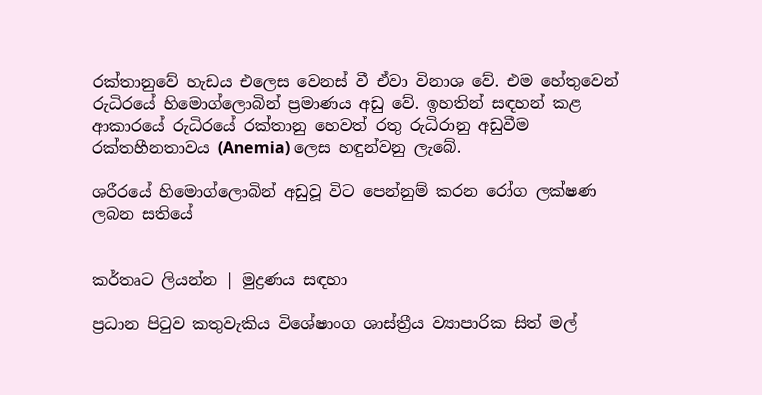රක්තානුවේ හැඩය එලෙස වෙනස් වී ඒවා විනාශ වේ. එම හේතුවෙන් රුධිරයේ හිමොග්ලොබින් ප්‍රමාණය අඩු වේ. ඉහතින් සඳහන් කළ ආකාරයේ රුධිරයේ රක්තානු හෙවත් රතු රුධිරානු අඩුවීම රක්තහීනතාවය (Anemia) ලෙස හඳුන්වනු ලැබේ.

ශරීරයේ හිමොග්ලොබින් අඩුවූ විට පෙන්නුම් කරන රෝග ලක්ෂණ ලබන සතියේ


කර්තෘට ලියන්න | මුද්‍රණය සඳහා

ප්‍රධාන පිටුව කතුවැකිය විශේෂාංග ශාස්ත්‍රීය ව්‍යාපාරික සිත් මල්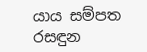යාය සම්පත රසඳුන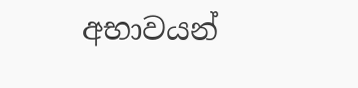අභාවයන්